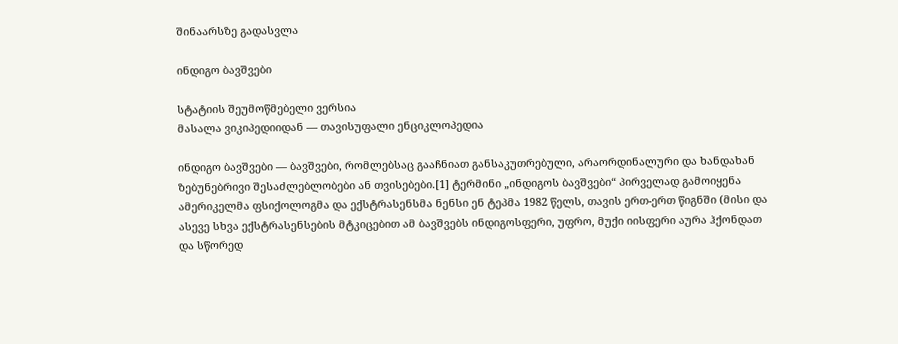შინაარსზე გადასვლა

ინდიგო ბავშვები

სტატიის შეუმოწმებელი ვერსია
მასალა ვიკიპედიიდან — თავისუფალი ენციკლოპედია

ინდიგო ბავშვები — ბავშვები, რომლებსაც გააჩნიათ განსაკუთრებული, არაორდინალური და ხანდახან ზებუნებრივი შესაძლებლობები ან თვისებები.[1] ტერმინი „ინდიგოს ბავშვები“ პირველად გამოიყენა ამერიკელმა ფსიქოლოგმა და ექსტრასენსმა ნენსი ენ ტეპმა 1982 წელს, თავის ერთ-ერთ წიგნში (მისი და ასევე სხვა ექსტრასენსების მტკიცებით ამ ბავშვებს ინდიგოსფერი, უფრო, მუქი იისფერი აურა ჰქონდათ და სწორედ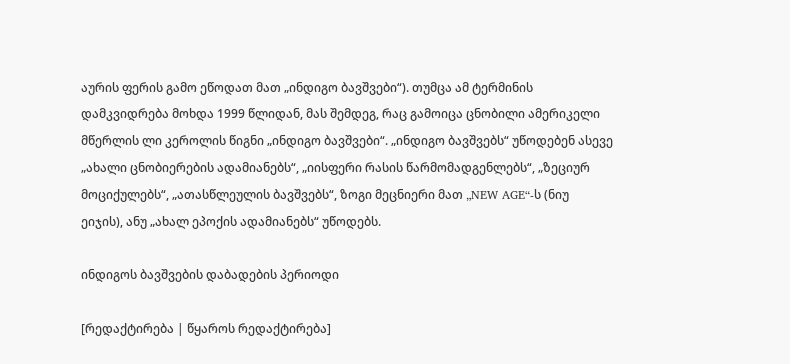აურის ფერის გამო ეწოდათ მათ „ინდიგო ბავშვები“). თუმცა ამ ტერმინის დამკვიდრება მოხდა 1999 წლიდან, მას შემდეგ, რაც გამოიცა ცნობილი ამერიკელი მწერლის ლი კეროლის წიგნი „ინდიგო ბავშვები“. „ინდიგო ბავშვებს“ უწოდებენ ასევე „ახალი ცნობიერების ადამიანებს“, „იისფერი რასის წარმომადგენლებს“, „ზეციურ მოციქულებს“, „ათასწლეულის ბავშვებს“, ზოგი მეცნიერი მათ „NEW AGE“-ს (ნიუ ეიჯის), ანუ „ახალ ეპოქის ადამიანებს“ უწოდებს.

ინდიგოს ბავშვების დაბადების პერიოდი

[რედაქტირება | წყაროს რედაქტირება]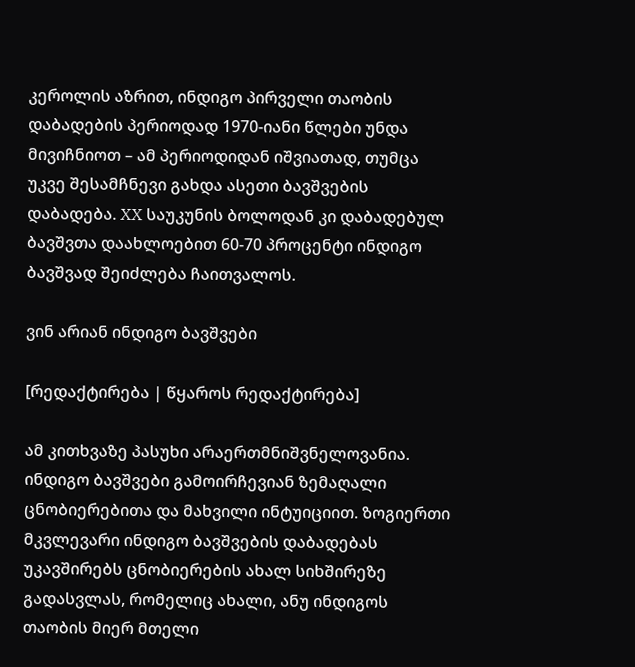კეროლის აზრით, ინდიგო პირველი თაობის დაბადების პერიოდად 1970-იანი წლები უნდა მივიჩნიოთ – ამ პერიოდიდან იშვიათად, თუმცა უკვე შესამჩნევი გახდა ასეთი ბავშვების დაბადება. XX საუკუნის ბოლოდან კი დაბადებულ ბავშვთა დაახლოებით 60-70 პროცენტი ინდიგო ბავშვად შეიძლება ჩაითვალოს.

ვინ არიან ინდიგო ბავშვები

[რედაქტირება | წყაროს რედაქტირება]

ამ კითხვაზე პასუხი არაერთმნიშვნელოვანია. ინდიგო ბავშვები გამოირჩევიან ზემაღალი ცნობიერებითა და მახვილი ინტუიციით. ზოგიერთი მკვლევარი ინდიგო ბავშვების დაბადებას უკავშირებს ცნობიერების ახალ სიხშირეზე გადასვლას, რომელიც ახალი, ანუ ინდიგოს თაობის მიერ მთელი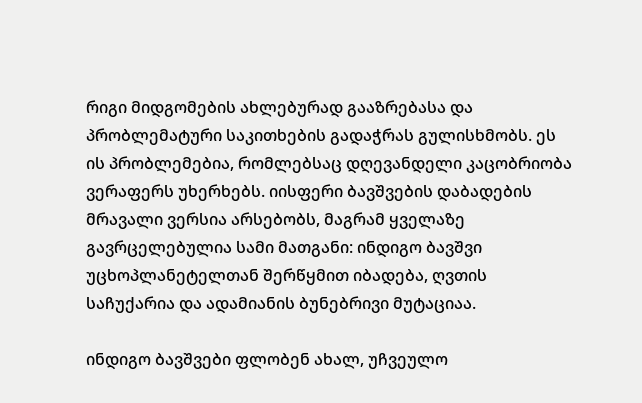რიგი მიდგომების ახლებურად გააზრებასა და პრობლემატური საკითხების გადაჭრას გულისხმობს. ეს ის პრობლემებია, რომლებსაც დღევანდელი კაცობრიობა ვერაფერს უხერხებს. იისფერი ბავშვების დაბადების მრავალი ვერსია არსებობს, მაგრამ ყველაზე გავრცელებულია სამი მათგანი: ინდიგო ბავშვი უცხოპლანეტელთან შერწყმით იბადება, ღვთის საჩუქარია და ადამიანის ბუნებრივი მუტაციაა.

ინდიგო ბავშვები ფლობენ ახალ, უჩვეულო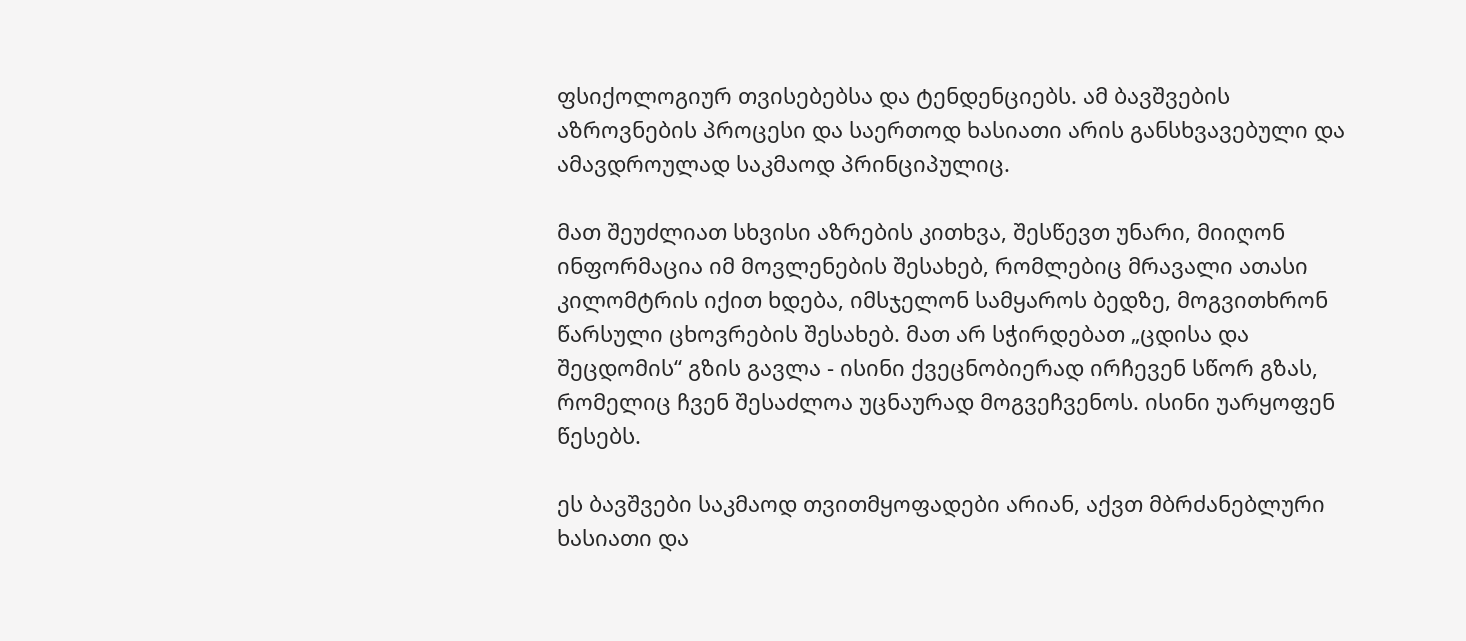ფსიქოლოგიურ თვისებებსა და ტენდენციებს. ამ ბავშვების აზროვნების პროცესი და საერთოდ ხასიათი არის განსხვავებული და ამავდროულად საკმაოდ პრინციპულიც.

მათ შეუძლიათ სხვისი აზრების კითხვა, შესწევთ უნარი, მიიღონ ინფორმაცია იმ მოვლენების შესახებ, რომლებიც მრავალი ათასი კილომტრის იქით ხდება, იმსჯელონ სამყაროს ბედზე, მოგვითხრონ წარსული ცხოვრების შესახებ. მათ არ სჭირდებათ „ცდისა და შეცდომის“ გზის გავლა - ისინი ქვეცნობიერად ირჩევენ სწორ გზას, რომელიც ჩვენ შესაძლოა უცნაურად მოგვეჩვენოს. ისინი უარყოფენ წესებს.

ეს ბავშვები საკმაოდ თვითმყოფადები არიან, აქვთ მბრძანებლური ხასიათი და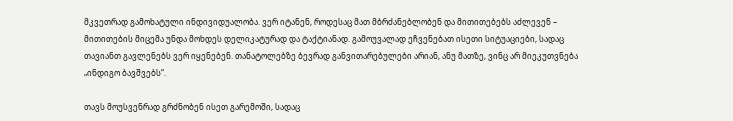მკვეთრად გამოხატული ინდივიდუალობა. ვერ იტანენ, როდესაც მათ მბრძანებლობენ და მითითებებს აძლევენ – მითითების მიცემა უნდა მოხდეს დელიკატურად და ტაქტიანად. გამოუვალად ეჩვენებათ ისეთი სიტუაციები, სადაც თავიანთ გავლენებს ვერ იყენებენ. თანატოლებზე ბევრად განვითარებულები არიან, ანუ მათზე, ვინც არ მიეკუთვნება „ინდიგო ბავშვებს“.

თავს მოუსვენრად გრძნობენ ისეთ გარემოში, სადაც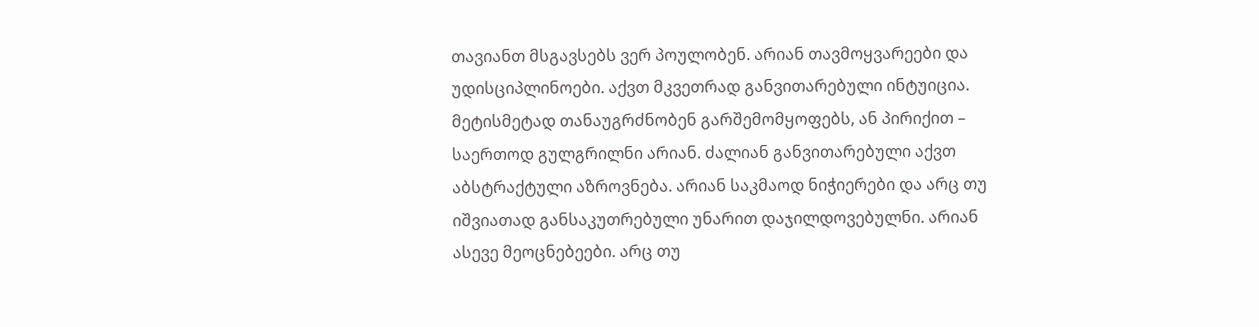თავიანთ მსგავსებს ვერ პოულობენ. არიან თავმოყვარეები და უდისციპლინოები. აქვთ მკვეთრად განვითარებული ინტუიცია. მეტისმეტად თანაუგრძნობენ გარშემომყოფებს, ან პირიქით – საერთოდ გულგრილნი არიან. ძალიან განვითარებული აქვთ აბსტრაქტული აზროვნება. არიან საკმაოდ ნიჭიერები და არც თუ იშვიათად განსაკუთრებული უნარით დაჯილდოვებულნი. არიან ასევე მეოცნებეები. არც თუ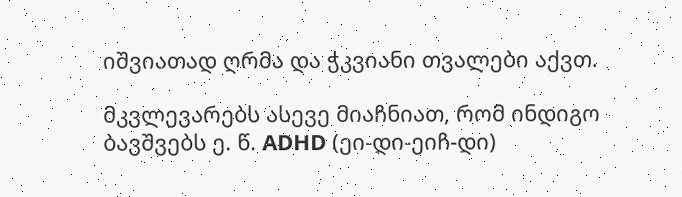იშვიათად ღრმა და ჭკვიანი თვალები აქვთ.

მკვლევარებს ასევე მიაჩნიათ, რომ ინდიგო ბავშვებს ე. წ. ADHD (ეი-დი-ეიჩ-დი)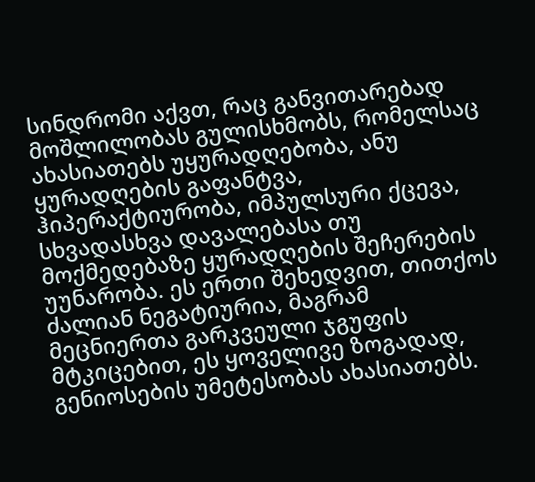სინდრომი აქვთ, რაც განვითარებად მოშლილობას გულისხმობს, რომელსაც ახასიათებს უყურადღებობა, ანუ ყურადღების გაფანტვა, ჰიპერაქტიურობა, იმპულსური ქცევა, სხვადასხვა დავალებასა თუ მოქმედებაზე ყურადღების შეჩერების უუნარობა. ეს ერთი შეხედვით, თითქოს ძალიან ნეგატიურია, მაგრამ მეცნიერთა გარკვეული ჯგუფის მტკიცებით, ეს ყოველივე ზოგადად, გენიოსების უმეტესობას ახასიათებს.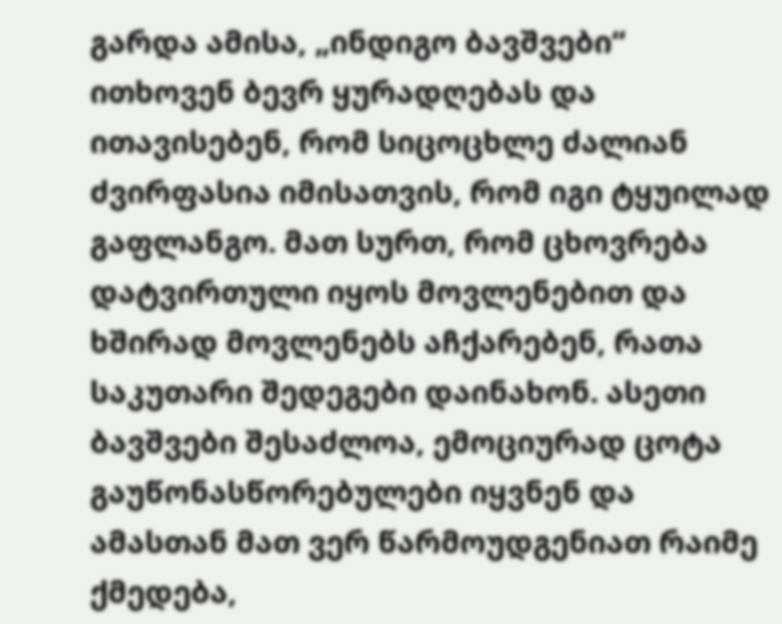გარდა ამისა, „ინდიგო ბავშვები“ ითხოვენ ბევრ ყურადღებას და ითავისებენ, რომ სიცოცხლე ძალიან ძვირფასია იმისათვის, რომ იგი ტყუილად გაფლანგო. მათ სურთ, რომ ცხოვრება დატვირთული იყოს მოვლენებით და ხშირად მოვლენებს აჩქარებენ, რათა საკუთარი შედეგები დაინახონ. ასეთი ბავშვები შესაძლოა, ემოციურად ცოტა გაუწონასწორებულები იყვნენ და ამასთან მათ ვერ წარმოუდგენიათ რაიმე ქმედება,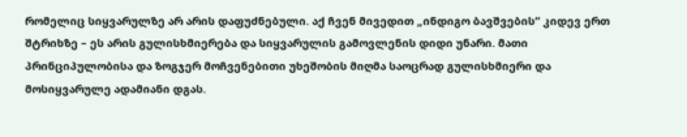რომელიც სიყვარულზე არ არის დაფუძნებული. აქ ჩვენ მივედით „ინდიგო ბავშვების“ კიდევ ერთ შტრიხზე – ეს არის გულისხმიერება და სიყვარულის გამოვლენის დიდი უნარი. მათი პრინციპულობისა და ზოგჯერ მოჩვენებითი უხეშობის მიღმა საოცრად გულისხმიერი და მოსიყვარულე ადამიანი დგას.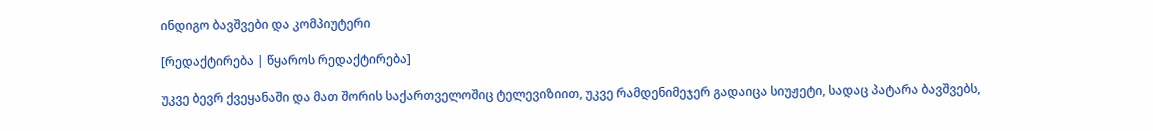ინდიგო ბავშვები და კომპიუტერი

[რედაქტირება | წყაროს რედაქტირება]

უკვე ბევრ ქვეყანაში და მათ შორის საქართველოშიც ტელევიზიით, უკვე რამდენიმეჯერ გადაიცა სიუჟეტი, სადაც პატარა ბავშვებს,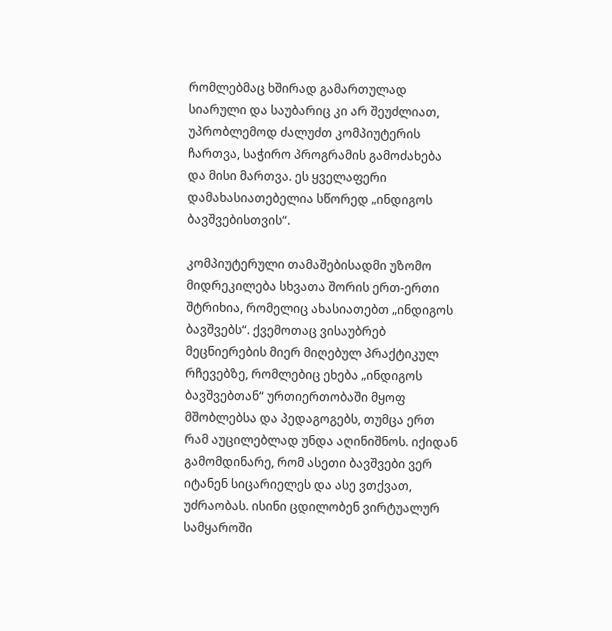რომლებმაც ხშირად გამართულად სიარული და საუბარიც კი არ შეუძლიათ, უპრობლემოდ ძალუძთ კომპიუტერის ჩართვა, საჭირო პროგრამის გამოძახება და მისი მართვა. ეს ყველაფერი დამახასიათებელია სწორედ „ინდიგოს ბავშვებისთვის“.

კომპიუტერული თამაშებისადმი უზომო მიდრეკილება სხვათა შორის ერთ-ერთი შტრიხია, რომელიც ახასიათებთ „ინდიგოს ბავშვებს“. ქვემოთაც ვისაუბრებ მეცნიერების მიერ მიღებულ პრაქტიკულ რჩევებზე, რომლებიც ეხება „ინდიგოს ბავშვებთან“ ურთიერთობაში მყოფ მშობლებსა და პედაგოგებს, თუმცა ერთ რამ აუცილებლად უნდა აღინიშნოს. იქიდან გამომდინარე, რომ ასეთი ბავშვები ვერ იტანენ სიცარიელეს და ასე ვთქვათ, უძრაობას. ისინი ცდილობენ ვირტუალურ სამყაროში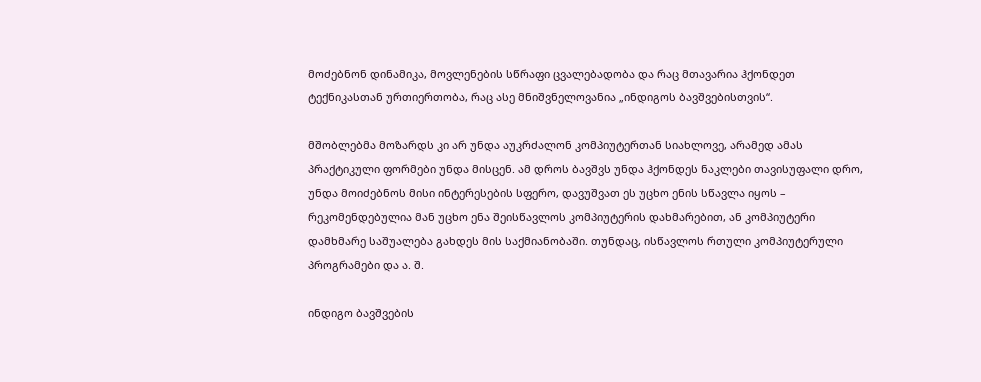მოძებნონ დინამიკა, მოვლენების სწრაფი ცვალებადობა და რაც მთავარია ჰქონდეთ ტექნიკასთან ურთიერთობა, რაც ასე მნიშვნელოვანია „ინდიგოს ბავშვებისთვის“.

მშობლებმა მოზარდს კი არ უნდა აუკრძალონ კომპიუტერთან სიახლოვე, არამედ ამას პრაქტიკული ფორმები უნდა მისცენ. ამ დროს ბავშვს უნდა ჰქონდეს ნაკლები თავისუფალი დრო, უნდა მოიძებნოს მისი ინტერესების სფერო, დავუშვათ ეს უცხო ენის სწავლა იყოს – რეკომენდებულია მან უცხო ენა შეისწავლოს კომპიუტერის დახმარებით, ან კომპიუტერი დამხმარე საშუალება გახდეს მის საქმიანობაში. თუნდაც, ისწავლოს რთული კომპიუტერული პროგრამები და ა. შ.

ინდიგო ბავშვების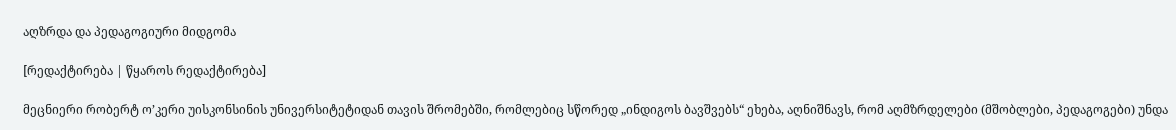აღზრდა და პედაგოგიური მიდგომა

[რედაქტირება | წყაროს რედაქტირება]

მეცნიერი რობერტ ო’კერი უისკონსინის უნივერსიტეტიდან თავის შრომებში, რომლებიც სწორედ „ინდიგოს ბავშვებს“ ეხება, აღნიშნავს, რომ აღმზრდელები (მშობლები, პედაგოგები) უნდა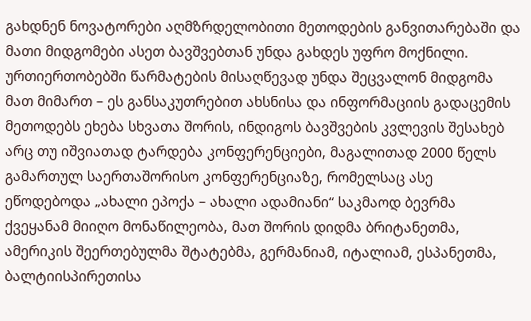გახდნენ ნოვატორები აღმზრდელობითი მეთოდების განვითარებაში და მათი მიდგომები ასეთ ბავშვებთან უნდა გახდეს უფრო მოქნილი. ურთიერთობებში წარმატების მისაღწევად უნდა შეცვალონ მიდგომა მათ მიმართ – ეს განსაკუთრებით ახსნისა და ინფორმაციის გადაცემის მეთოდებს ეხება სხვათა შორის, ინდიგოს ბავშვების კვლევის შესახებ არც თუ იშვიათად ტარდება კონფერენციები, მაგალითად 2000 წელს გამართულ საერთაშორისო კონფერენციაზე, რომელსაც ასე ეწოდებოდა „ახალი ეპოქა – ახალი ადამიანი“ საკმაოდ ბევრმა ქვეყანამ მიიღო მონაწილეობა, მათ შორის დიდმა ბრიტანეთმა, ამერიკის შეერთებულმა შტატებმა, გერმანიამ, იტალიამ, ესპანეთმა, ბალტიისპირეთისა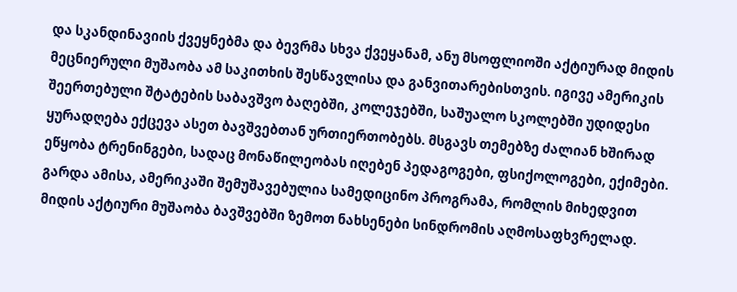და სკანდინავიის ქვეყნებმა და ბევრმა სხვა ქვეყანამ, ანუ მსოფლიოში აქტიურად მიდის მეცნიერული მუშაობა ამ საკითხის შესწავლისა და განვითარებისთვის. იგივე ამერიკის შეერთებული შტატების საბავშვო ბაღებში, კოლეჯებში, საშუალო სკოლებში უდიდესი ყურადღება ექცევა ასეთ ბავშვებთან ურთიერთობებს. მსგავს თემებზე ძალიან ხშირად ეწყობა ტრენინგები, სადაც მონაწილეობას იღებენ პედაგოგები, ფსიქოლოგები, ექიმები. გარდა ამისა, ამერიკაში შემუშავებულია სამედიცინო პროგრამა, რომლის მიხედვით მიდის აქტიური მუშაობა ბავშვებში ზემოთ ნახსენები სინდრომის აღმოსაფხვრელად.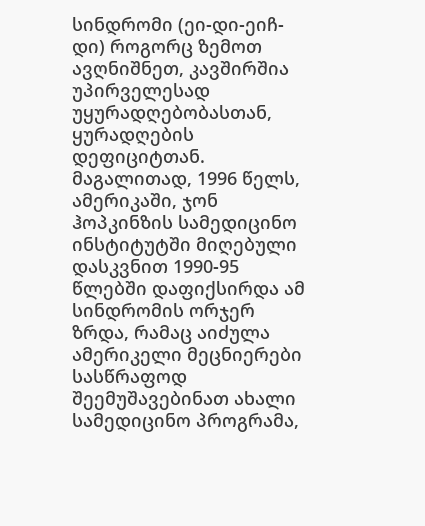სინდრომი (ეი-დი-ეიჩ-დი) როგორც ზემოთ ავღნიშნეთ, კავშირშია უპირველესად უყურადღებობასთან, ყურადღების დეფიციტთან. მაგალითად, 1996 წელს, ამერიკაში, ჯონ ჰოპკინზის სამედიცინო ინსტიტუტში მიღებული დასკვნით 1990-95 წლებში დაფიქსირდა ამ სინდრომის ორჯერ ზრდა, რამაც აიძულა ამერიკელი მეცნიერები სასწრაფოდ შეემუშავებინათ ახალი სამედიცინო პროგრამა,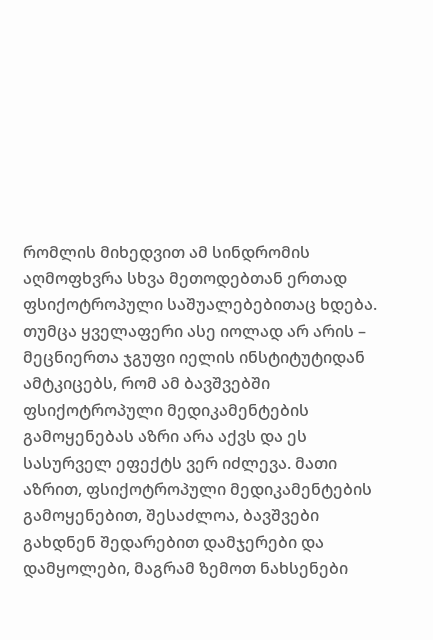რომლის მიხედვით ამ სინდრომის აღმოფხვრა სხვა მეთოდებთან ერთად ფსიქოტროპული საშუალებებითაც ხდება. თუმცა ყველაფერი ასე იოლად არ არის – მეცნიერთა ჯგუფი იელის ინსტიტუტიდან ამტკიცებს, რომ ამ ბავშვებში ფსიქოტროპული მედიკამენტების გამოყენებას აზრი არა აქვს და ეს სასურველ ეფექტს ვერ იძლევა. მათი აზრით, ფსიქოტროპული მედიკამენტების გამოყენებით, შესაძლოა, ბავშვები გახდნენ შედარებით დამჯერები და დამყოლები, მაგრამ ზემოთ ნახსენები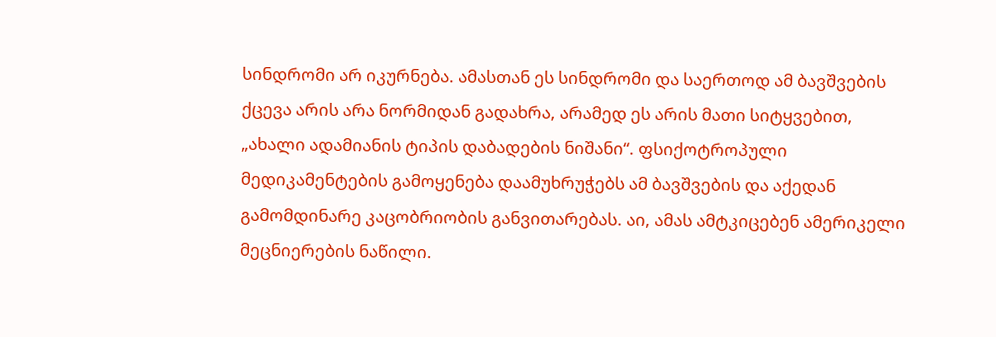სინდრომი არ იკურნება. ამასთან ეს სინდრომი და საერთოდ ამ ბავშვების ქცევა არის არა ნორმიდან გადახრა, არამედ ეს არის მათი სიტყვებით, „ახალი ადამიანის ტიპის დაბადების ნიშანი“. ფსიქოტროპული მედიკამენტების გამოყენება დაამუხრუჭებს ამ ბავშვების და აქედან გამომდინარე კაცობრიობის განვითარებას. აი, ამას ამტკიცებენ ამერიკელი მეცნიერების ნაწილი.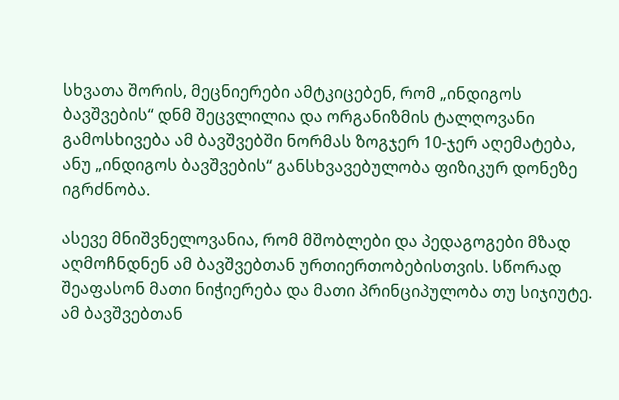სხვათა შორის, მეცნიერები ამტკიცებენ, რომ „ინდიგოს ბავშვების“ დნმ შეცვლილია და ორგანიზმის ტალღოვანი გამოსხივება ამ ბავშვებში ნორმას ზოგჯერ 10-ჯერ აღემატება, ანუ „ინდიგოს ბავშვების“ განსხვავებულობა ფიზიკურ დონეზე იგრძნობა.

ასევე მნიშვნელოვანია, რომ მშობლები და პედაგოგები მზად აღმოჩნდნენ ამ ბავშვებთან ურთიერთობებისთვის. სწორად შეაფასონ მათი ნიჭიერება და მათი პრინციპულობა თუ სიჯიუტე. ამ ბავშვებთან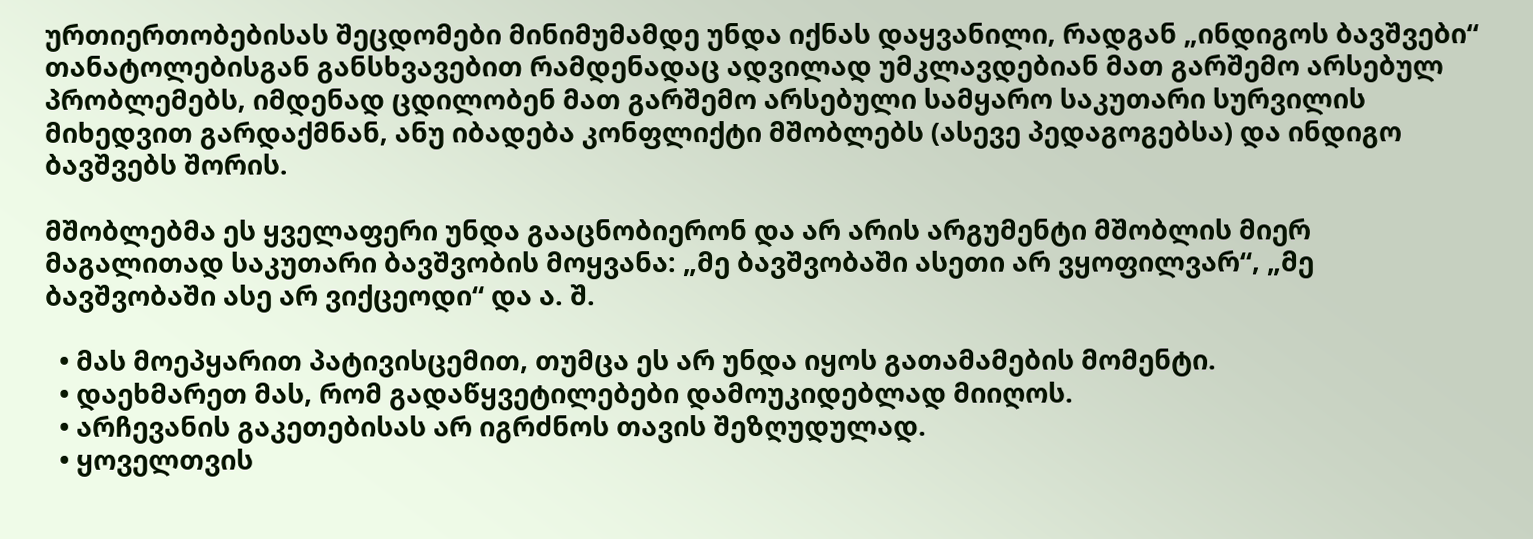ურთიერთობებისას შეცდომები მინიმუმამდე უნდა იქნას დაყვანილი, რადგან „ინდიგოს ბავშვები“ თანატოლებისგან განსხვავებით რამდენადაც ადვილად უმკლავდებიან მათ გარშემო არსებულ პრობლემებს, იმდენად ცდილობენ მათ გარშემო არსებული სამყარო საკუთარი სურვილის მიხედვით გარდაქმნან, ანუ იბადება კონფლიქტი მშობლებს (ასევე პედაგოგებსა) და ინდიგო ბავშვებს შორის.

მშობლებმა ეს ყველაფერი უნდა გააცნობიერონ და არ არის არგუმენტი მშობლის მიერ მაგალითად საკუთარი ბავშვობის მოყვანა: „მე ბავშვობაში ასეთი არ ვყოფილვარ“, „მე ბავშვობაში ასე არ ვიქცეოდი“ და ა. შ.

  • მას მოეპყარით პატივისცემით, თუმცა ეს არ უნდა იყოს გათამამების მომენტი.
  • დაეხმარეთ მას, რომ გადაწყვეტილებები დამოუკიდებლად მიიღოს.
  • არჩევანის გაკეთებისას არ იგრძნოს თავის შეზღუდულად.
  • ყოველთვის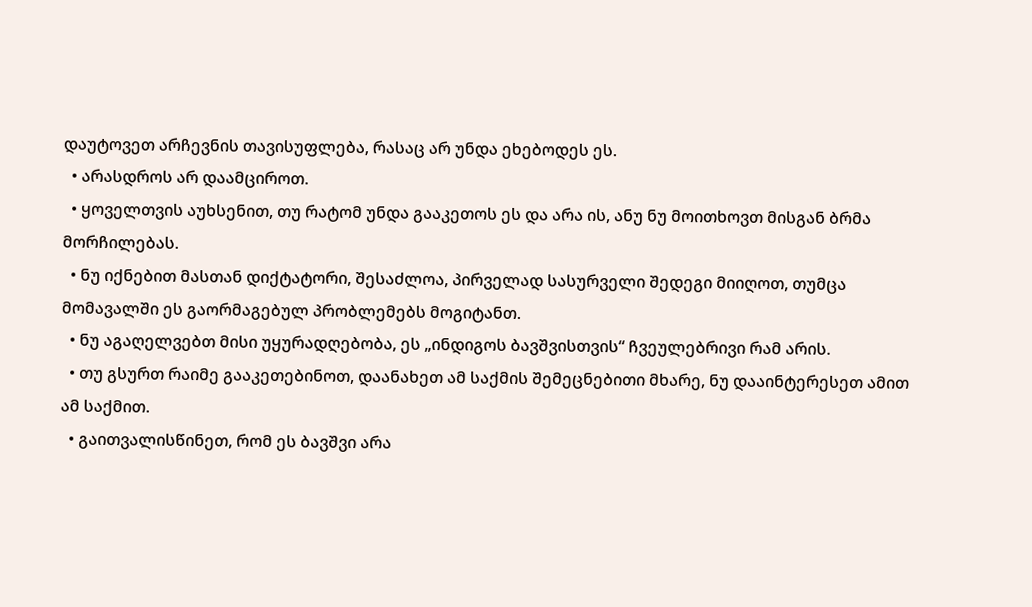დაუტოვეთ არჩევნის თავისუფლება, რასაც არ უნდა ეხებოდეს ეს.
  • არასდროს არ დაამციროთ.
  • ყოველთვის აუხსენით, თუ რატომ უნდა გააკეთოს ეს და არა ის, ანუ ნუ მოითხოვთ მისგან ბრმა მორჩილებას.
  • ნუ იქნებით მასთან დიქტატორი, შესაძლოა, პირველად სასურველი შედეგი მიიღოთ, თუმცა მომავალში ეს გაორმაგებულ პრობლემებს მოგიტანთ.
  • ნუ აგაღელვებთ მისი უყურადღებობა, ეს „ინდიგოს ბავშვისთვის“ ჩვეულებრივი რამ არის.
  • თუ გსურთ რაიმე გააკეთებინოთ, დაანახეთ ამ საქმის შემეცნებითი მხარე, ნუ დააინტერესეთ ამით ამ საქმით.
  • გაითვალისწინეთ, რომ ეს ბავშვი არა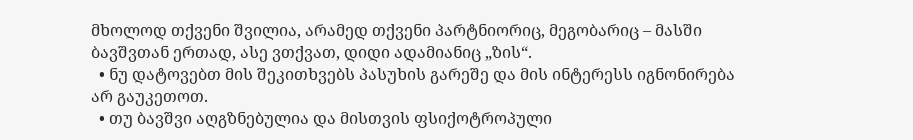მხოლოდ თქვენი შვილია, არამედ თქვენი პარტნიორიც, მეგობარიც – მასში ბავშვთან ერთად, ასე ვთქვათ, დიდი ადამიანიც „ზის“.
  • ნუ დატოვებთ მის შეკითხვებს პასუხის გარეშე და მის ინტერესს იგნონირება არ გაუკეთოთ.
  • თუ ბავშვი აღგზნებულია და მისთვის ფსიქოტროპული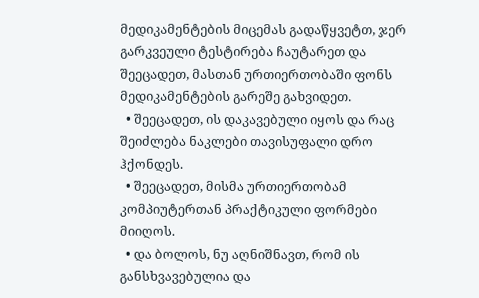მედიკამენტების მიცემას გადაწყვეტთ, ჯერ გარკვეული ტესტირება ჩაუტარეთ და შეეცადეთ, მასთან ურთიერთობაში ფონს მედიკამენტების გარეშე გახვიდეთ.
  • შეეცადეთ, ის დაკავებული იყოს და რაც შეიძლება ნაკლები თავისუფალი დრო ჰქონდეს.
  • შეეცადეთ, მისმა ურთიერთობამ კომპიუტერთან პრაქტიკული ფორმები მიიღოს.
  • და ბოლოს, ნუ აღნიშნავთ, რომ ის განსხვავებულია და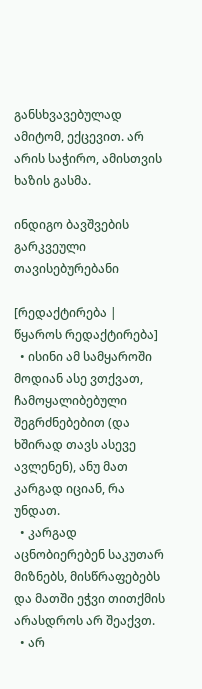განსხვავებულად ამიტომ, ექცევით. არ არის საჭირო, ამისთვის ხაზის გასმა.

ინდიგო ბავშვების გარკვეული თავისებურებანი

[რედაქტირება | წყაროს რედაქტირება]
  • ისინი ამ სამყაროში მოდიან ასე ვთქვათ, ჩამოყალიბებული შეგრძნებებით (და ხშირად თავს ასევე ავლენენ), ანუ მათ კარგად იციან, რა უნდათ.
  • კარგად აცნობიერებენ საკუთარ მიზნებს, მისწრაფებებს და მათში ეჭვი თითქმის არასდროს არ შეაქვთ.
  • არ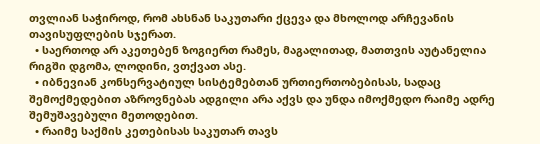თვლიან საჭიროდ, რომ ახსნან საკუთარი ქცევა და მხოლოდ არჩევანის თავისუფლების სჯერათ.
  • საერთოდ არ აკეთებენ ზოგიერთ რამეს, მაგალითად, მათთვის აუტანელია რიგში დგომა, ლოდინი, ვთქვათ ასე.
  • იბნევიან კონსერვატიულ სისტემებთან ურთიერთობებისას, სადაც შემოქმედებით აზროვნებას ადგილი არა აქვს და უნდა იმოქმედო რაიმე ადრე შემუშავებული მეთოდებით.
  • რაიმე საქმის კეთებისას საკუთარ თავს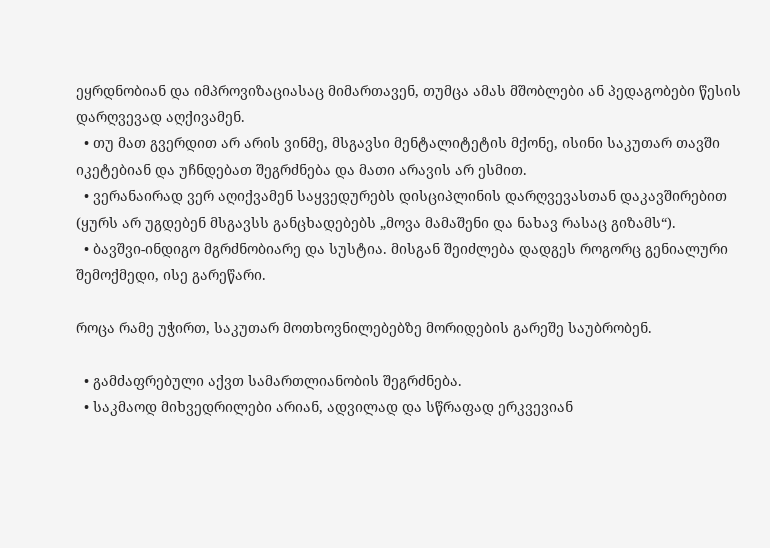ეყრდნობიან და იმპროვიზაციასაც მიმართავენ, თუმცა ამას მშობლები ან პედაგობები წესის დარღვევად აღქივამენ.
  • თუ მათ გვერდით არ არის ვინმე, მსგავსი მენტალიტეტის მქონე, ისინი საკუთარ თავში იკეტებიან და უჩნდებათ შეგრძნება და მათი არავის არ ესმით.
  • ვერანაირად ვერ აღიქვამენ საყვედურებს დისციპლინის დარღვევასთან დაკავშირებით (ყურს არ უგდებენ მსგავსს განცხადებებს „მოვა მამაშენი და ნახავ რასაც გიზამს“).
  • ბავშვი-ინდიგო მგრძნობიარე და სუსტია. მისგან შეიძლება დადგეს როგორც გენიალური შემოქმედი, ისე გარეწარი.

როცა რამე უჭირთ, საკუთარ მოთხოვნილებებზე მორიდების გარეშე საუბრობენ.

  • გამძაფრებული აქვთ სამართლიანობის შეგრძნება.
  • საკმაოდ მიხვედრილები არიან, ადვილად და სწრაფად ერკვევიან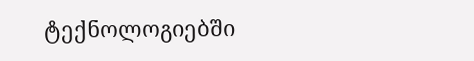ტექნოლოგიებში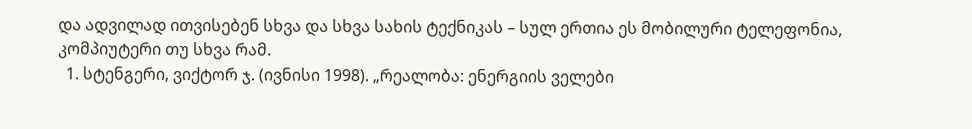და ადვილად ითვისებენ სხვა და სხვა სახის ტექნიკას – სულ ერთია ეს მობილური ტელეფონია, კომპიუტერი თუ სხვა რამ.
  1. სტენგერი, ვიქტორ ჯ. (ივნისი 1998). „რეალობა: ენერგიის ველები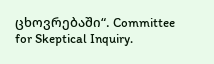ცხოვრებაში“. Committee for Skeptical Inquiry.